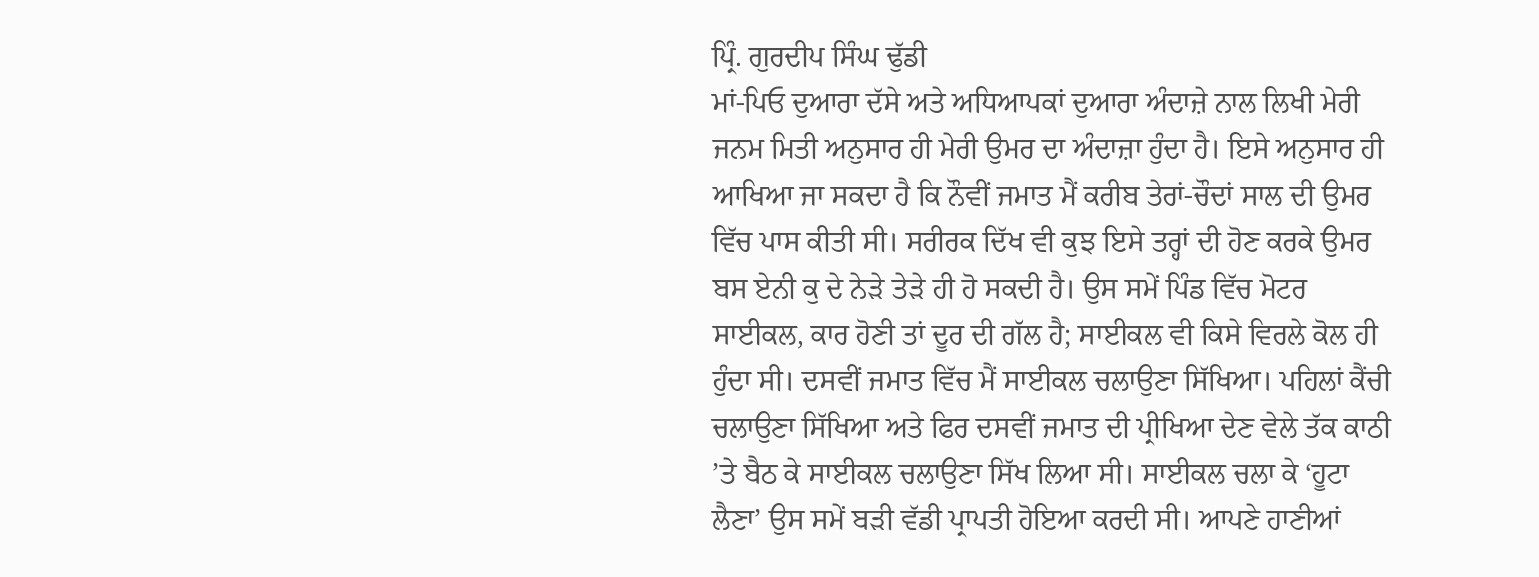ਪ੍ਰਿੰ. ਗੁਰਦੀਪ ਸਿੰਘ ਢੁੱਡੀ
ਮਾਂ-ਪਿਓ ਦੁਆਰਾ ਦੱਸੇ ਅਤੇ ਅਧਿਆਪਕਾਂ ਦੁਆਰਾ ਅੰਦਾਜ਼ੇ ਨਾਲ ਲਿਖੀ ਮੇਰੀ ਜਨਮ ਮਿਤੀ ਅਨੁਸਾਰ ਹੀ ਮੇਰੀ ਉਮਰ ਦਾ ਅੰਦਾਜ਼ਾ ਹੁੰਦਾ ਹੈ। ਇਸੇ ਅਨੁਸਾਰ ਹੀ ਆਖਿਆ ਜਾ ਸਕਦਾ ਹੈ ਕਿ ਨੌਵੀਂ ਜਮਾਤ ਮੈਂ ਕਰੀਬ ਤੇਰਾਂ-ਚੌਦਾਂ ਸਾਲ ਦੀ ਉਮਰ ਵਿੱਚ ਪਾਸ ਕੀਤੀ ਸੀ। ਸਰੀਰਕ ਦਿੱਖ ਵੀ ਕੁਝ ਇਸੇ ਤਰ੍ਹਾਂ ਦੀ ਹੋਣ ਕਰਕੇ ਉਮਰ ਬਸ ਏਨੀ ਕੁ ਦੇ ਨੇੜੇ ਤੇੜੇ ਹੀ ਹੋ ਸਕਦੀ ਹੈ। ਉਸ ਸਮੇਂ ਪਿੰਡ ਵਿੱਚ ਮੋਟਰ ਸਾਈਕਲ, ਕਾਰ ਹੋਣੀ ਤਾਂ ਦੂਰ ਦੀ ਗੱਲ ਹੈ; ਸਾਈਕਲ ਵੀ ਕਿਸੇ ਵਿਰਲੇ ਕੋਲ ਹੀ ਹੁੰਦਾ ਸੀ। ਦਸਵੀਂ ਜਮਾਤ ਵਿੱਚ ਮੈਂ ਸਾਈਕਲ ਚਲਾਉਣਾ ਸਿੱਖਿਆ। ਪਹਿਲਾਂ ਕੈਂਚੀ ਚਲਾਉਣਾ ਸਿੱਖਿਆ ਅਤੇ ਫਿਰ ਦਸਵੀਂ ਜਮਾਤ ਦੀ ਪ੍ਰੀਖਿਆ ਦੇਣ ਵੇਲੇ ਤੱਕ ਕਾਠੀ ’ਤੇ ਬੈਠ ਕੇ ਸਾਈਕਲ ਚਲਾਉਣਾ ਸਿੱਖ ਲਿਆ ਸੀ। ਸਾਈਕਲ ਚਲਾ ਕੇ ‘ਹੂਟਾ ਲੈਣਾ’ ਉਸ ਸਮੇਂ ਬੜੀ ਵੱਡੀ ਪ੍ਰਾਪਤੀ ਹੋਇਆ ਕਰਦੀ ਸੀ। ਆਪਣੇ ਹਾਣੀਆਂ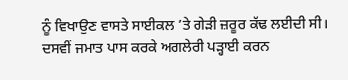ਨੂੰ ਵਿਖਾਉਣ ਵਾਸਤੇ ਸਾਈਕਲ ’ਤੇ ਗੇੜੀ ਜ਼ਰੂਰ ਕੱਢ ਲਈਦੀ ਸੀ। ਦਸਵੀਂ ਜਮਾਤ ਪਾਸ ਕਰਕੇ ਅਗਲੇਰੀ ਪੜ੍ਹਾਈ ਕਰਨ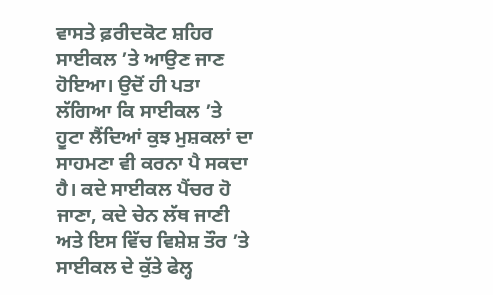ਵਾਸਤੇ ਫ਼ਰੀਦਕੋਟ ਸ਼ਹਿਰ ਸਾਈਕਲ ’ਤੇ ਆਉਣ ਜਾਣ ਹੋਇਆ। ਉਦੋਂ ਹੀ ਪਤਾ ਲੱਗਿਆ ਕਿ ਸਾਈਕਲ ’ਤੇ ਹੂਟਾ ਲੈਂਦਿਆਂ ਕੁਝ ਮੁਸ਼ਕਲਾਂ ਦਾ ਸਾਹਮਣਾ ਵੀ ਕਰਨਾ ਪੈ ਸਕਦਾ ਹੈ। ਕਦੇ ਸਾਈਕਲ ਪੈਂਚਰ ਹੋ ਜਾਣਾ, ਕਦੇ ਚੇਨ ਲੱਥ ਜਾਣੀ ਅਤੇ ਇਸ ਵਿੱਚ ਵਿਸ਼ੇਸ਼ ਤੌਰ ’ਤੇ ਸਾਈਕਲ ਦੇ ਕੁੱਤੇ ਫੇਲ੍ਹ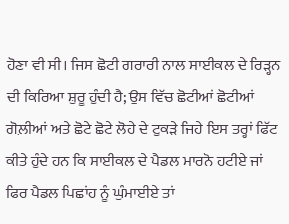ਹੋਣਾ ਵੀ ਸੀ। ਜਿਸ ਛੋਟੀ ਗਰਾਰੀ ਨਾਲ ਸਾਈਕਲ ਦੇ ਰਿੜ੍ਹਨ ਦੀ ਕਿਰਿਆ ਸ਼ੁਰੂ ਹੁੰਦੀ ਹੈ; ਉਸ ਵਿੱਚ ਛੋਟੀਆਂ ਛੋਟੀਆਂ ਗੋਲ਼ੀਆਂ ਅਤੇ ਛੋਟੇ ਛੋਟੇ ਲੋਹੇ ਦੇ ਟੁਕੜੇ ਜਿਹੇ ਇਸ ਤਰ੍ਹਾਂ ਫਿੱਟ ਕੀਤੇ ਹੁੰਦੇ ਹਨ ਕਿ ਸਾਈਕਲ ਦੇ ਪੈਡਲ ਮਾਰਨੋ ਹਟੀਏ ਜਾਂ ਫਿਰ ਪੈਡਲ ਪਿਛਾਂਹ ਨੂੰ ਘੁੰਮਾਈਏ ਤਾਂ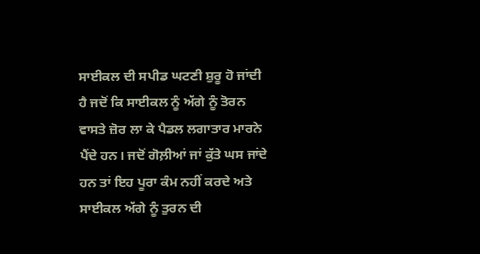ਸਾਈਕਲ ਦੀ ਸਪੀਡ ਘਟਣੀ ਸ਼ੁਰੂ ਹੋ ਜਾਂਦੀ ਹੈ ਜਦੋਂ ਕਿ ਸਾਈਕਲ ਨੂੰ ਅੱਗੇ ਨੂੰ ਤੋਰਨ ਵਾਸਤੇ ਜ਼ੋਰ ਲਾ ਕੇ ਪੈਡਲ ਲਗਾਤਾਰ ਮਾਰਨੇ ਪੈਂਦੇ ਹਨ। ਜਦੋਂ ਗੋਲ਼ੀਆਂ ਜਾਂ ਕੁੱਤੇ ਘਸ ਜਾਂਦੇ ਹਨ ਤਾਂ ਇਹ ਪੂਰਾ ਕੰਮ ਨਹੀਂ ਕਰਦੇ ਅਤੇ ਸਾਈਕਲ ਅੱਗੇ ਨੂੰ ਤੁਰਨ ਦੀ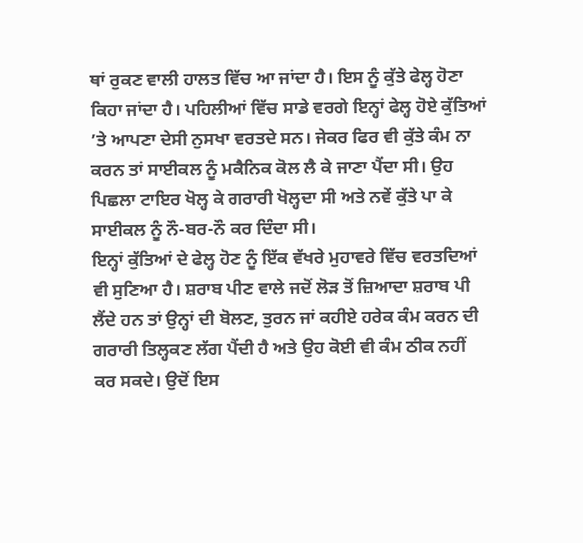ਥਾਂ ਰੁਕਣ ਵਾਲੀ ਹਾਲਤ ਵਿੱਚ ਆ ਜਾਂਦਾ ਹੈ। ਇਸ ਨੂੰ ਕੁੱਤੇ ਫੇਲ੍ਹ ਹੋਣਾ ਕਿਹਾ ਜਾਂਦਾ ਹੈ। ਪਹਿਲੀਆਂ ਵਿੱਚ ਸਾਡੇ ਵਰਗੇ ਇਨ੍ਹਾਂ ਫੇਲ੍ਹ ਹੋਏ ਕੁੱਤਿਆਂ ’ਤੇ ਆਪਣਾ ਦੇਸੀ ਨੁਸਖਾ ਵਰਤਦੇ ਸਨ। ਜੇਕਰ ਫਿਰ ਵੀ ਕੁੱਤੇ ਕੰਮ ਨਾ ਕਰਨ ਤਾਂ ਸਾਈਕਲ ਨੂੰ ਮਕੈਨਿਕ ਕੋਲ ਲੈ ਕੇ ਜਾਣਾ ਪੈਂਦਾ ਸੀ। ਉਹ ਪਿਛਲਾ ਟਾਇਰ ਖੋਲ੍ਹ ਕੇ ਗਰਾਰੀ ਖੋਲ੍ਹਦਾ ਸੀ ਅਤੇ ਨਵੇਂ ਕੁੱਤੇ ਪਾ ਕੇ ਸਾਈਕਲ ਨੂੰ ਨੌ-ਬਰ-ਨੌ ਕਰ ਦਿੰਦਾ ਸੀ।
ਇਨ੍ਹਾਂ ਕੁੱਤਿਆਂ ਦੇ ਫੇਲ੍ਹ ਹੋਣ ਨੂੰ ਇੱਕ ਵੱਖਰੇ ਮੁਹਾਵਰੇ ਵਿੱਚ ਵਰਤਦਿਆਂ ਵੀ ਸੁਣਿਆ ਹੈ। ਸ਼ਰਾਬ ਪੀਣ ਵਾਲੇ ਜਦੋਂ ਲੋੜ ਤੋਂ ਜ਼ਿਆਦਾ ਸ਼ਰਾਬ ਪੀ ਲੈਂਦੇ ਹਨ ਤਾਂ ਉਨ੍ਹਾਂ ਦੀ ਬੋਲਣ, ਤੁਰਨ ਜਾਂ ਕਹੀਏ ਹਰੇਕ ਕੰਮ ਕਰਨ ਦੀ ਗਰਾਰੀ ਤਿਲ੍ਹਕਣ ਲੱਗ ਪੈਂਦੀ ਹੈ ਅਤੇ ਉਹ ਕੋਈ ਵੀ ਕੰਮ ਠੀਕ ਨਹੀਂ ਕਰ ਸਕਦੇ। ਉਦੋਂ ਇਸ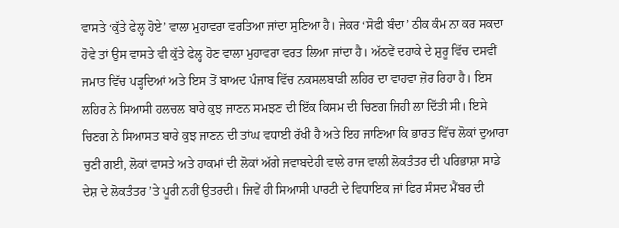ਵਾਸਤੇ ‘ਕੁੱਤੇ ਫੇਲ੍ਹ ਹੋਏ’ ਵਾਲਾ ਮੁਹਾਵਰਾ ਵਰਤਿਆ ਜਾਂਦਾ ਸੁਣਿਆ ਹੈ। ਜੇਕਰ ‘ਸੋਫੀ ਬੰਦਾ’ ਠੀਕ ਕੰਮ ਨਾ ਕਰ ਸਕਦਾ ਹੋਵੇ ਤਾਂ ਉਸ ਵਾਸਤੇ ਵੀ ਕੁੱਤੇ ਫੇਲ੍ਹ ਹੋਣ ਵਾਲਾ ਮੁਹਾਵਰਾ ਵਰਤ ਲਿਆ ਜਾਂਦਾ ਹੈ। ਅੱਠਵੇਂ ਦਹਾਕੇ ਦੇ ਸ਼ੁਰੂ ਵਿੱਚ ਦਸਵੀਂ ਜਮਾਤ ਵਿੱਚ ਪੜ੍ਹਦਿਆਂ ਅਤੇ ਇਸ ਤੋਂ ਬਾਅਦ ਪੰਜਾਬ ਵਿੱਚ ਨਕਸਲਬਾੜੀ ਲਹਿਰ ਦਾ ਵਾਹਵਾ ਜ਼ੋਰ ਰਿਹਾ ਹੈ। ਇਸ ਲਹਿਰ ਨੇ ਸਿਆਸੀ ਹਲਚਲ ਬਾਰੇ ਕੁਝ ਜਾਣਨ ਸਮਝਣ ਦੀ ਇੱਕ ਕਿਸਮ ਦੀ ਚਿਣਗ ਜਿਹੀ ਲਾ ਦਿੱਤੀ ਸੀ। ਇਸੇ ਚਿਣਗ ਨੇ ਸਿਆਸਤ ਬਾਰੇ ਕੁਝ ਜਾਣਨ ਦੀ ਤਾਂਘ ਵਧਾਈ ਰੱਖੀ ਹੈ ਅਤੇ ਇਹ ਜਾਣਿਆ ਕਿ ਭਾਰਤ ਵਿੱਚ ਲੋਕਾਂ ਦੁਆਰਾ ਚੁਣੀ ਗਈ, ਲੋਕਾਂ ਵਾਸਤੇ ਅਤੇ ਹਾਕਮਾਂ ਦੀ ਲੋਕਾਂ ਅੱਗੇ ਜਵਾਬਦੇਹੀ ਵਾਲੇ ਰਾਜ ਵਾਲੀ ਲੋਕਤੰਤਰ ਦੀ ਪਰਿਭਾਸ਼ਾ ਸਾਡੇ ਦੇਸ਼ ਦੇ ਲੋਕਤੰਤਰ ’ਤੇ ਪੂਰੀ ਨਹੀਂ ਉਤਰਦੀ। ਜਿਵੇਂ ਹੀ ਸਿਆਸੀ ਪਾਰਟੀ ਦੇ ਵਿਧਾਇਕ ਜਾਂ ਫਿਰ ਸੰਸਦ ਮੈਂਬਰ ਦੀ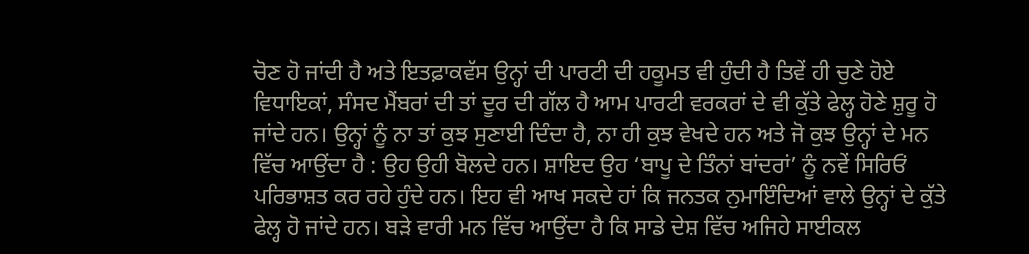ਚੋਣ ਹੋ ਜਾਂਦੀ ਹੈ ਅਤੇ ਇਤਫ਼ਾਕਵੱਸ ਉਨ੍ਹਾਂ ਦੀ ਪਾਰਟੀ ਦੀ ਹਕੂਮਤ ਵੀ ਹੁੰਦੀ ਹੈ ਤਿਵੇਂ ਹੀ ਚੁਣੇ ਹੋਏ ਵਿਧਾਇਕਾਂ, ਸੰਸਦ ਮੈਂਬਰਾਂ ਦੀ ਤਾਂ ਦੂਰ ਦੀ ਗੱਲ ਹੈ ਆਮ ਪਾਰਟੀ ਵਰਕਰਾਂ ਦੇ ਵੀ ਕੁੱਤੇ ਫੇਲ੍ਹ ਹੋਣੇ ਸ਼ੁਰੂ ਹੋ ਜਾਂਦੇ ਹਨ। ਉਨ੍ਹਾਂ ਨੂੰ ਨਾ ਤਾਂ ਕੁਝ ਸੁਣਾਈ ਦਿੰਦਾ ਹੈ, ਨਾ ਹੀ ਕੁਝ ਵੇਖਦੇ ਹਨ ਅਤੇ ਜੋ ਕੁਝ ਉਨ੍ਹਾਂ ਦੇ ਮਨ ਵਿੱਚ ਆਉਂਦਾ ਹੈ : ਉਹ ਉਹੀ ਬੋਲਦੇ ਹਨ। ਸ਼ਾਇਦ ਉਹ ‘ਬਾਪੂ ਦੇ ਤਿੰਨਾਂ ਬਾਂਦਰਾਂ’ ਨੂੰ ਨਵੇਂ ਸਿਰਿਓਂ ਪਰਿਭਾਸ਼ਤ ਕਰ ਰਹੇ ਹੁੰਦੇ ਹਨ। ਇਹ ਵੀ ਆਖ ਸਕਦੇ ਹਾਂ ਕਿ ਜਨਤਕ ਨੁਮਾਇੰਦਿਆਂ ਵਾਲੇ ਉਨ੍ਹਾਂ ਦੇ ਕੁੱਤੇ ਫੇਲ੍ਹ ਹੋ ਜਾਂਦੇ ਹਨ। ਬੜੇ ਵਾਰੀ ਮਨ ਵਿੱਚ ਆਉਂਦਾ ਹੈ ਕਿ ਸਾਡੇ ਦੇਸ਼ ਵਿੱਚ ਅਜਿਹੇ ਸਾਈਕਲ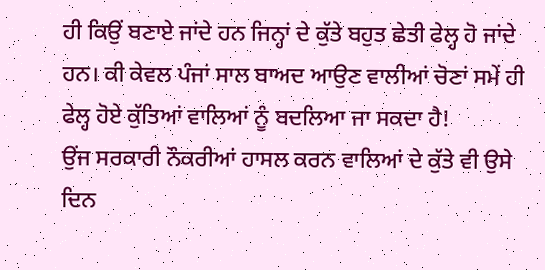ਹੀ ਕਿਉਂ ਬਣਾਏ ਜਾਂਦੇ ਹਨ ਜਿਨ੍ਹਾਂ ਦੇ ਕੁੱਤੇ ਬਹੁਤ ਛੇਤੀ ਫੇਲ੍ਹ ਹੋ ਜਾਂਦੇ ਹਨ। ਕੀ ਕੇਵਲ ਪੰਜਾਂ ਸਾਲ ਬਾਅਦ ਆਉਣ ਵਾਲੀਆਂ ਚੋਣਾਂ ਸਮੇਂ ਹੀ ਫੇਲ੍ਹ ਹੋਏ ਕੁੱਤਿਆਂ ਵਾਲਿਆਂ ਨੂੰ ਬਦਲਿਆ ਜਾ ਸਕਦਾ ਹੈ!
ਉਂਜ ਸਰਕਾਰੀ ਨੌਕਰੀਆਂ ਹਾਸਲ ਕਰਨ ਵਾਲਿਆਂ ਦੇ ਕੁੱਤੇ ਵੀ ਉਸੇ ਦਿਨ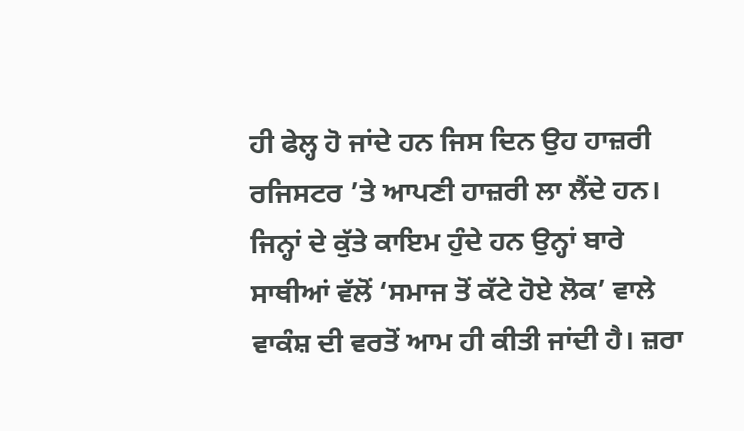ਹੀ ਫੇਲ੍ਹ ਹੋ ਜਾਂਦੇ ਹਨ ਜਿਸ ਦਿਨ ਉਹ ਹਾਜ਼ਰੀ ਰਜਿਸਟਰ ’ਤੇ ਆਪਣੀ ਹਾਜ਼ਰੀ ਲਾ ਲੈਂਦੇ ਹਨ। ਜਿਨ੍ਹਾਂ ਦੇ ਕੁੱਤੇ ਕਾਇਮ ਹੁੰਦੇ ਹਨ ਉਨ੍ਹਾਂ ਬਾਰੇ ਸਾਥੀਆਂ ਵੱਲੋਂ ‘ਸਮਾਜ ਤੋਂ ਕੱਟੇ ਹੋਏ ਲੋਕ’ ਵਾਲੇ ਵਾਕੰਸ਼ ਦੀ ਵਰਤੋਂ ਆਮ ਹੀ ਕੀਤੀ ਜਾਂਦੀ ਹੈ। ਜ਼ਰਾ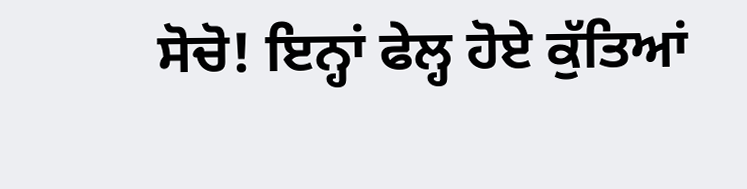ਸੋਚੋ! ਇਨ੍ਹਾਂ ਫੇਲ੍ਹ ਹੋਏ ਕੁੱਤਿਆਂ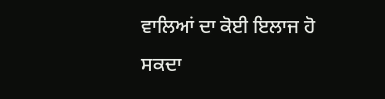ਵਾਲਿਆਂ ਦਾ ਕੋਈ ਇਲਾਜ ਹੋ ਸਕਦਾ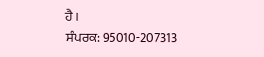ਹੈ।
ਸੰਪਰਕ: 95010-207313